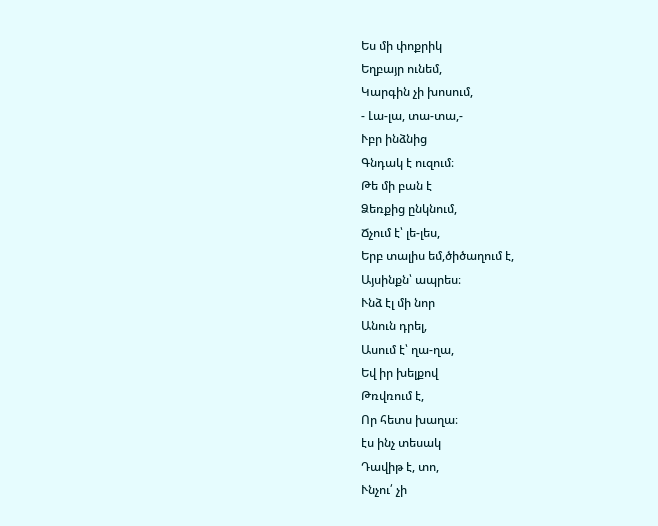Ես մի փոքրիկ
Եղբայր ունեմ,
Կարգին չի խոսում,
- Լա-լա, տա-տա,-
Ւբր ինձնից
Գնդակ է ուզում։
Թե մի բան է
Ձեռքից ընկնում,
Ճչում է՝ լե-լես,
Երբ տալիս եմ,ծիծաղում է,
Այսինքն՝ ապրես։
Ւնձ էլ մի նոր
Անուն դրել,
Ասում է՝ ղա-ղա,
Եվ իր խելքով
Թռվռում է,
Որ հետս խաղա։
էս ինչ տեսակ
Դավիթ է, տո,
Ւնչու՛ չի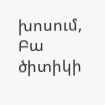խոսում,
Բա ծիտիկի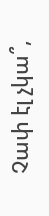Չափ էլ չկա՞,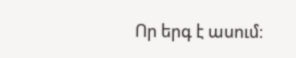Որ երգ է ասում։